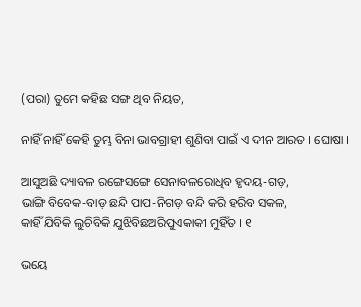(ପରା) ତୁମେ କହିଛ ସଙ୍ଗ ଥିବ ନିୟତ,

ନାହିଁ ନାହିଁ କେହି ତୁମ୍ଭ ବିନା ଭାବଗ୍ରାହୀ ଶୁଣିବା ପାଇଁ ଏ ଦୀନ ଆରତ । ଘୋଷା ।

ଆସୁଅଛି ଦ୍ୟାବଳ ରଙ୍ଗେସଙ୍ଗେ ସେନାବଳରୋଧିବ ହୃଦୟ-ଗଡ଼,
ଭାଙ୍ଗି ବିବେକ-ବାଡ଼ ଛନ୍ଦି ପାପ-ନିଗଡ଼ ବନ୍ଦି କରି ହରିବ ସକଳ,
କାହିଁ ଯିବିକି ଲୁଚିବିକି ଯୁଝିବିଛଅରିପୁଏକାକୀ ମୁହିଁତ । ୧

ଭୟେ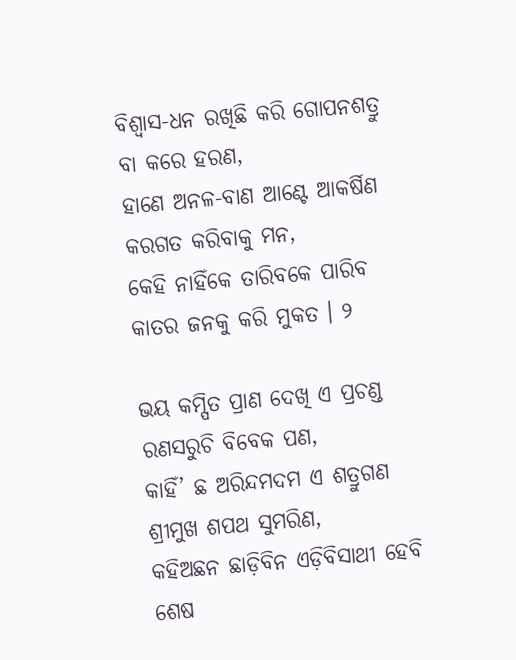ବିଶ୍ୱାସ-ଧନ ରଖିଛି କରି ଗୋପନଶତ୍ରୁ ବା କରେ ହରଣ,
ହାଣେ ଅନଳ-ବାଣ ଆଣ୍ଟେ ଆକର୍ଷିଣ କରଗତ କରିବାକୁ ମନ,
କେହି ନାହିଁକେ ତାରିବକେ ପାରିବ କାତର ଜନକୁ କରି ମୁକତ । ୨

ଭୟ କମ୍ପିତ ପ୍ରାଣ ଦେଖି ଏ ପ୍ରଚଣ୍ଡ ରଣସରୁଚି ବିବେକ ପଣ,
କାହିଁ’ ଛ ଅରିନ୍ଦମଦମ ଏ ଶତ୍ରୁଗଣ ଶ୍ରୀମୁଖ ଶପଥ ସୁମରିଣ,
କହିଅଛନ ଛାଡ଼ିବିନ ଏଡ଼ିବିସାଥୀ ହେବି ଶେଷ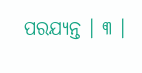ପରଯ୍ୟନ୍ତ । ୩ ।